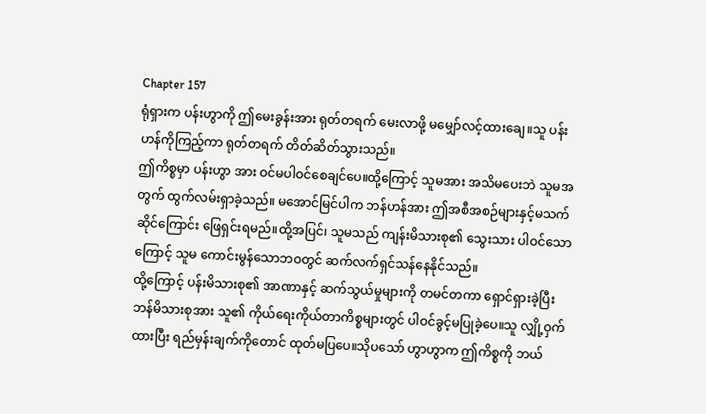Chapter 157
ရုံရှားက ပန်းဟွာကို ဤမေးခွန်းအား ရုတ်တရက် မေးလာဖို့ မမျှော်လင့်ထားချေ။သူ ပန်းဟန်ကိုကြည့်ကာ ရုတ်တရက် တိတ်ဆိတ်သွားသည်။
ဤကိစ္စမှာ ပန်းဟွာ အား ဝင်မပါဝင်စေချင်ပေ။ထို့ကြောင့် သူမအား အသိမပေးဘဲ သူမအတွက် ထွက်လမ်းရှာခဲ့သည်။ မအောင်မြင်ပါက ဘန်ဟန်အား ဤအစီအစဉ်များနှင့်မသက်ဆိုင်ကြောင်း ဖြေရှင်းရမည်။ထို့အပြင်၊ သူမသည် ကျန်းမိသားစု၏ သွေးသား ပါဝင်သောကြောင့် သူမ ကောင်းမွန်သောဘဝတွင် ဆက်လက်ရှင်သန်နေနိုင်သည်။
ထို့ကြောင့် ပန်းမိသားစု၏ အာဏာနှင့် ဆက်သွယ်မှုများကို တမင်တကာ ရှောင်ရှားခဲ့ပြီး ဘန်မိသားစုအား သူ၏ ကိုယ်ရေးကိုယ်တာကိစ္စများတွင် ပါဝင်ခွင့်မပြုခဲ့ပေ။သူ လျှို့ဝှက်ထားပြီး ရည်မှန်းချက်ကိုတောင် ထုတ်မပြပေ။သိုပသော် ဟွာဟွာက ဤကိစ္စကို ဘယ်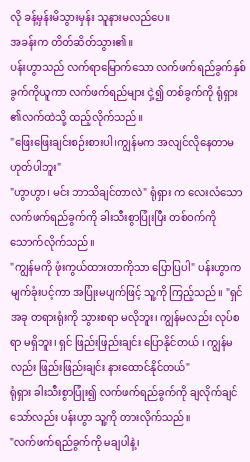လို ခန့်မှန်းမိသွားမှန်း သူနားမလည်ပေ။
အခန်းက တိတ်ဆိတ်သွား၏။
ပန်းဟွာသည် လက်ရာမြောက်သော လက်ဖက်ရည်ခွက်နှစ်ခွက်ကိုယူကာ လက်ဖက်ရည်များ ငှဲ့၍ တစ်ခွက်ကို ရုံရှား ၏လက်ထဲသို့ ထည့်လိုက်သည်။
"ဖြေးဖြေးချင်းစဉ်းစားပါ၊ကျွန်မက အလျင်လိုနေတာမဟုတ်ပါဘူး"
"ဟွာဟွာ၊ မင်း ဘာသိချင်တာလဲ" ရုံရှား က လေးလံသော လက်ဖက်ရည်ခွက်ကို ခါးသီးစွာပြုံးပြီး တစ်ဝက်ကို သောက်လိုက်သည်။
"ကျွန်မကို ဖုံးကွယ်ထားတာကိုသာ ပြောပြပါ" ပန်းဟွာက မျက်ခုံးပင့်ကာ အပြုံးမပျက်ဖြင့် သူ့ကို ကြည့်သည်။ "ရှင် အခု တရားရုံးကို သွားစရာ မလိုဘူး၊ ကျွန်မလည်း လုပ်စရာ မရှိဘူး၊ ရှင် ဖြည်းဖြည်းချင်း ပြောနိုင်တယ် ၊ ကျွန်မလည်း ဖြည်းဖြည်းချင်း နားထောင်နိုင်တယ်"
ရုံရှား ခါးသီးစွာပြုံး၍ လက်ဖက်ရည်ခွက်ကို ချလိုက်ချင်သော်လည်း ပန်းဟွာ သူ့ကို တားလိုက်သည်။
"လက်ဖက်ရည်ခွက်ကို မချပါနဲ့၊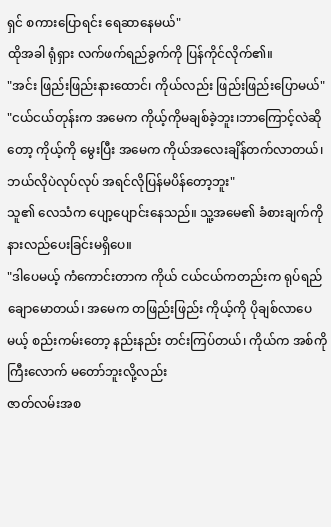ရှင် စကားပြောရင်း ရေဆာနေမယ်"
ထိုအခါ ရုံရှား လက်ဖက်ရည်ခွက်ကို ပြန်ကိုင်လိုက်၏။
"အင်း ဖြည်းဖြည်းနားထောင်၊ ကိုယ်လည်း ဖြည်းဖြည်းပြောမယ်"
"ငယ်ငယ်တုန်းက အမေက ကိုယ့်ကိုမချစ်ခဲ့ဘူး၊ဘာကြောင့်လဲဆိုတော့ ကိုယ့်ကို မွေးပြီး အမေက ကိုယ်အလေးချိန်တက်လာတယ်၊ဘယ်လိုပဲလုပ်လုပ် အရင်လိုပြန်မပိန်တော့ဘူး"
သူ၏ လေသံက ပျော့ပျောင်းနေသည်။ သူ့အမေ၏ ခံစားချက်ကို နားလည်ပေးခြင်းမရှိပေ။
"ဒါပေမယ့် ကံကောင်းတာက ကိုယ် ငယ်ငယ်ကတည်းက ရုပ်ရည်ချောမောတယ်၊ အမေက တဖြည်းဖြည်း ကိုယ့်ကို ပိုချစ်လာပေမယ့် စည်းကမ်းတော့ နည်းနည်း တင်းကြပ်တယ်၊ ကိုယ်က အစ်ကိုကြီးလောက် မတော်ဘူးလို့လည်း
ဇာတ်လမ်းအစ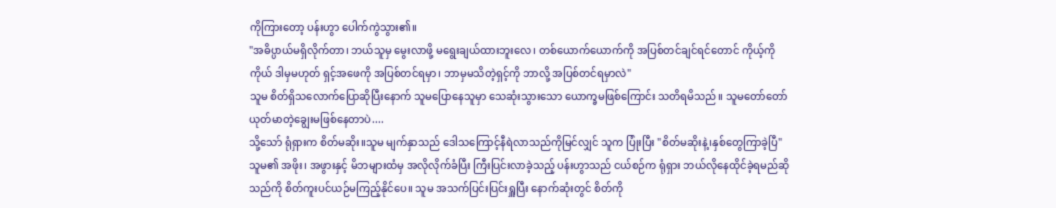ကိုကြားတော့ ပန်းဟွာ ပေါက်ကွဲသွား၏။
"အဓိပ္ပာယ်မရှိလိုက်တာ၊ ဘယ်သူမှ မွေးလာဖို့ မရွေးချယ်ထားဘူးလေ၊ တစ်ယောက်ယောက်ကို အပြစ်တင်ချင်ရင်တောင် ကိုယ့်ကိုကိုယ် ဒါမှမဟုတ် ရှင့်အဖေကို အပြစ်တင်ရမှာ၊ ဘာမှမသိတဲ့ရှင့်ကို ဘာလို့ အပြစ်တင်ရမှာလဲ"
သူမ စိတ်ရှိသလောက်ပြောဆိုပြီးနောက် သူမပြောနေသူမှာ သေဆုံးသွားသော ယောက္ခမဖြစ်ကြောင်း သတိရမိသည်။ သူမတော်တော် ယုတ်မာတဲ့ချွေးမဖြစ်နေတာပဲ....
သို့သော် ရုံရှားက စိတ်မဆိုး။သူမ မျက်နှာသည် ဒေါသကြောင့်နီရဲလာသည်ကိုမြင်လျှင် သူက ပြုံးပြီး "စိတ်မဆိုးနဲ့၊နှစ်တွေကြာခဲ့ပြီ"
သူမ၏ အဖိုး၊ အဖွားနှင့် မိဘများထံမှ အလိုလိုက်ခံပြီး ကြီးပြင်းလာခဲ့သည့် ပန်းဟွာသည် ငယ်စဉ်က ရုံရှား ဘယ်လိုနေထိုင်ခဲ့ရမည်ဆိုသည်ကို စိတ်ကူးပင်ယဉ်မကြည့်နိုင်ပေ။ သူမ အသက်ပြင်းပြင်းရှူပြီး နောက်ဆုံးတွင် စိတ်ကို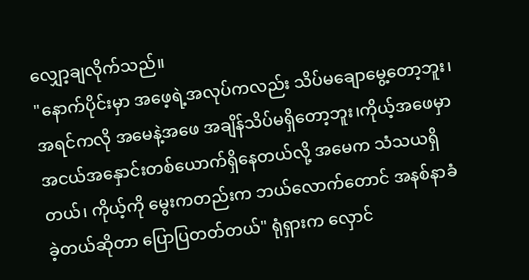လျှော့ချလိုက်သည်။
"နောက်ပိုင်းမှာ အဖေ့ရဲ့အလုပ်ကလည်း သိပ်မချောမွေ့တော့ဘူး၊အရင်ကလို အမေနဲ့အဖေ အချိန်သိပ်မရှိတော့ဘူး၊ကိုယ့်အဖေမှာ အငယ်အနှောင်းတစ်ယောက်ရှိနေတယ်လို့ အမေက သံသယရှိတယ်၊ ကိုယ့်ကို မွေးကတည်းက ဘယ်လောက်တောင် အနစ်နာခံခဲ့တယ်ဆိုတာ ပြောပြတတ်တယ်" ရုံရှားက လှောင်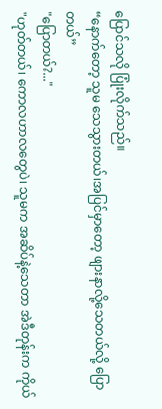ပြောင်သလို ပြုံးလိုက်သည်။
“နောက်တော့ သူမ သေသွားတယ်၊အပြင်မှာတော့ ဖျားနာလို့သေတယ်လို့ ပြောတယ်”
"ပြောတယ်?..."
"ဟုတ်တယ်၊ ကောလဟာလတွေပဲ၊ သူမက အဆိပ်နဲ့သေတာ အဲဒီတုန်းက ကိုယ်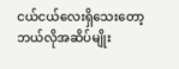ငယ်ငယ်လေးရှိသေးတော့ ဘယ်လိုအဆိပ်မျိုး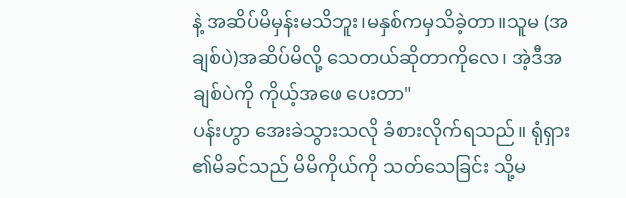နဲ့ အဆိပ်မိမှန်းမသိဘူး၊မနှစ်ကမှသိခဲ့တာ။သူမ (အချစ်ပဲ)အဆိပ်မိလို့ သေတယ်ဆိုတာကိုလေ၊ အဲ့ဒီအချစ်ပဲကို ကိုယ့်အဖေ ပေးတာ"
ပန်းဟွာ အေးခဲသွားသလို ခံစားလိုက်ရသည်။ ရုံရှား ၏မိခင်သည် မိမိကိုယ်ကို သတ်သေခြင်း သို့မ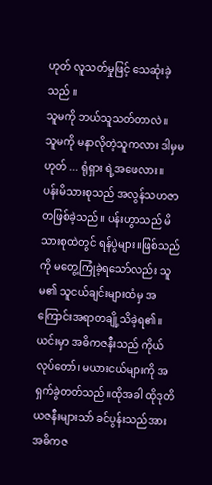ဟုတ် လူသတ်မှုဖြင့် သေဆုံးခဲ့သည် ။
သူမကို ဘယ်သူသတ်တာလဲ။
သူမကို မနာလိုတဲ့သူကလား ဒါမှမဟုတ် ... ရုံရှား ရဲ့အဖေလား။
ပန်းမိသားစုသည် အလွန်သဟဇာတဖြစ်ခဲ့သည်။ ပန်းဟွာသည် မိသားစုထဲတွင် ရန်ပွဲများ။ဖြစ်သည်ကို မတွေ့ကြုံခဲ့ရသော်လည်း သူမ၏ သူငယ်ချင်းများထံမှ အကြောင်းအရာတချို့သိခဲ့ရ၏။ယင်းမှာ အဓိကဇနီးသည် ကိုယ်လုပ်တော်၊ မယားငယ်များကို အရှက်ခွဲတတ်သည်။ထိုအခါ ထိုဒုတိယဇနီးများသာ် ခင်ပွန်းသည်အား အဓိကဇ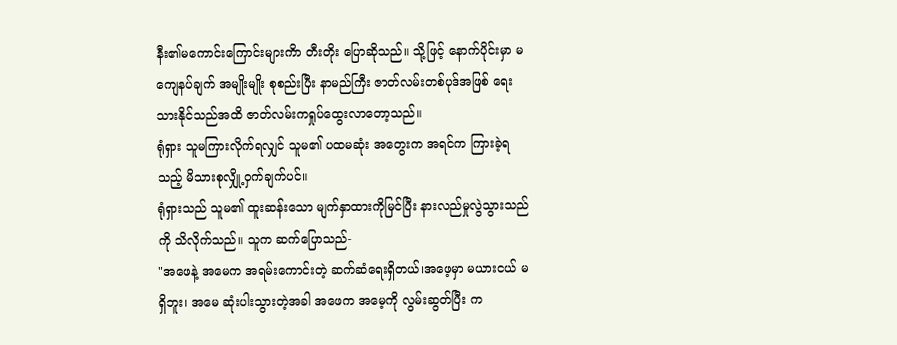နီး၏မကောင်းကြောင်းများကိာ တီးတိုး ပြောဆိုသည်။ သို့ဖြင့် နောက်ပိုင်းမှာ မကျေနပ်ချက် အမျိုးမျိုး စုစည်းပြီး နာမည်ကြီး ဇာတ်လမ်းတစ်ပုဒ်အဖြစ် ရေးသားနိုင်သည်အထိ ဇာတ်လမ်းကရှုပ်ထွေးလာတော့သည်။
ရုံရှား သူမကြားလိုက်ရလျှင် သူမ၏ ပထမဆုံး အတွေးက အရင်က ကြားခဲ့ရသည့် မိသားစုလျှို့ဝှက်ချက်ပင်။
ရုံရှားသည် သူမ၏ ထူးဆန်းသော မျက်နှာထားကိုမြင်ပြီး နားလည်မှုလွဲသွားသည်ကို သိလိုက်သည်။ သူက ဆက်ပြောသည်-
"အဖေနဲ့ အမေက အရမ်းကောင်းတဲ့ ဆက်ဆံရေးရှိတယ်၊အဖေ့မှာ မယားငယ် မရှိဘူး၊ အမေ ဆုံးပါးသွားတဲ့အခါ အဖေက အမေ့ကို လွမ်းဆွတ်ပြီး က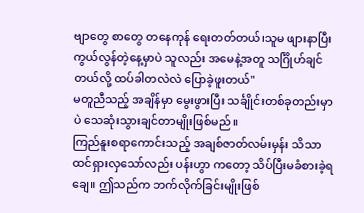ဗျာတွေ စာတွေ တနေကုန် ရေးတတ်တယ်၊သူမ ဖျားနာပြီး ကွယ်လွန်တဲ့နေ့မှာပဲ သူလည်း အမေနဲ့အတူ သင်္ဂြိုဟ်ချင်တယ်လို့ ထပ်ခါတလဲလဲ ပြောခဲ့ဖူးတယ်"
မတူညီသည့် အချိန်မှာ မွေးဖွားပြီး သင်္ချိုင်းတစ်ခုတည်းမှာပဲ သေဆုံးသွားချင်တာမျိုးဖြစ်မည်။
ကြည်နူးစရာကောင်းသည့် အချစ်ဇာတ်လမ်းမှန်း သိသာထင်ရှားလှသော်လည်း ပန်းဟွာ ကတော့ သိပ်ပြီးမခံစားခဲ့ရချေ။ ဤသည်က ဘက်လိုက်ခြင်းမျိုးဖြစ်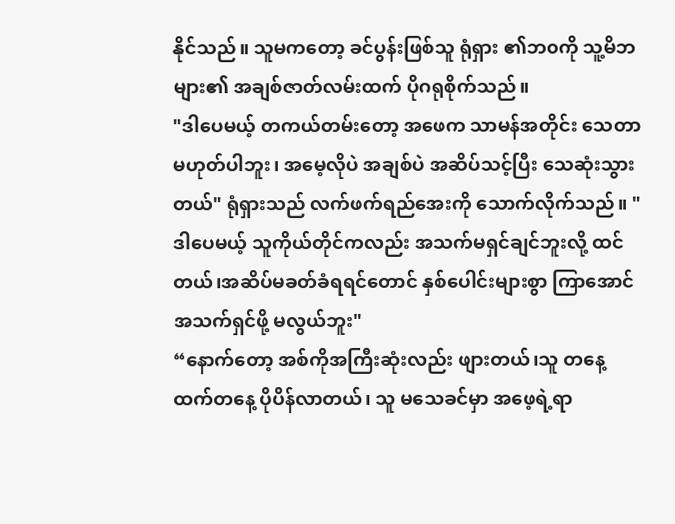နိုင်သည်။ သူမကတော့ ခင်ပွန်းဖြစ်သူ ရုံရှား ၏ဘ၀ကို သူ့မိဘများ၏ အချစ်ဇာတ်လမ်းထက် ပိုဂရုစိုက်သည်။
"ဒါပေမယ့် တကယ်တမ်းတော့ အဖေက သာမန်အတိုင်း သေတာမဟုတ်ပါဘူး၊ အမေ့လိုပဲ အချစ်ပဲ အဆိပ်သင့်ပြီး သေဆုံးသွားတယ်" ရုံရှားသည် လက်ဖက်ရည်အေးကို သောက်လိုက်သည်။ "ဒါပေမယ့် သူကိုယ်တိုင်ကလည်း အသက်မရှင်ချင်ဘူးလို့ ထင်တယ်၊အဆိပ်မခတ်ခံရရင်တောင် နှစ်ပေါင်းများစွာ ကြာအောင် အသက်ရှင်ဖို့ မလွယ်ဘူး"
“နောက်တော့ အစ်ကိုအကြီးဆုံးလည်း ဖျားတယ်၊သူ တနေ့ထက်တနေ့ ပိုပိန်လာတယ်၊ သူ မသေခင်မှာ အဖေ့ရဲ့ရာ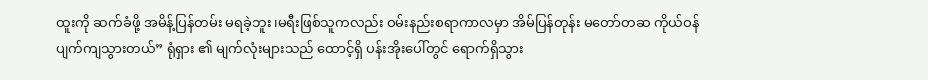ထူးကို ဆက်ခံဖို့ အမိန့်ပြန်တမ်း မရခဲ့ဘူး၊မရီးဖြစ်သူကလည်း ဝမ်းနည်းစရာကာလမှာ အိမ်ပြန်တုန်း မတော်တဆ ကိုယ်ဝန်ပျက်ကျသွားတယ်” ရုံရှား ၏ မျက်လုံးများသည် ထောင့်ရှိ ပန်းအိုးပေါ်တွင် ရောက်ရှိသွား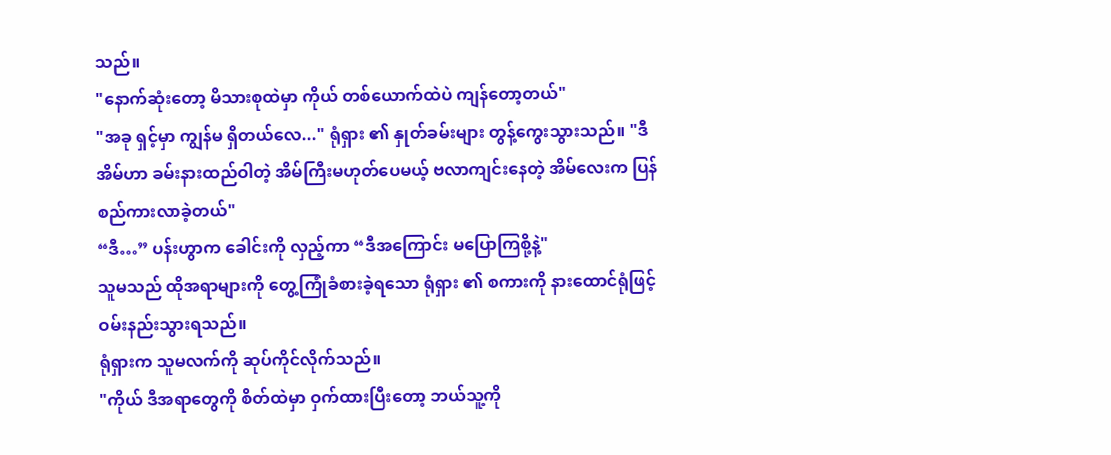သည်။
"နောက်ဆုံးတော့ မိသားစုထဲမှာ ကိုယ် တစ်ယောက်ထဲပဲ ကျန်တော့တယ်"
"အခု ရှင့်မှာ ကျွန်မ ရှိတယ်လေ..." ရုံရှား ၏ နှုတ်ခမ်းများ တွန့်ကွေးသွားသည်။ "ဒီအိမ်ဟာ ခမ်းနားထည်ဝါတဲ့ အိမ်ကြီးမဟုတ်ပေမယ့် ဗလာကျင်းနေတဲ့ အိမ်လေးက ပြန်စည်ကားလာခဲ့တယ်"
“ဒီ…” ပန်းဟွာက ခေါင်းကို လှည့်ကာ “ဒီအကြောင်း မပြောကြစို့နဲ့"
သူမသည် ထိုအရာများကို တွေ့ကြုံခံစားခဲ့ရသော ရုံရှား ၏ စကားကို နားထောင်ရုံဖြင့် ဝမ်းနည်းသွားရသည်။
ရုံရှားက သူမလက်ကို ဆုပ်ကိုင်လိုက်သည်။
"ကိုယ် ဒီအရာတွေကို စိတ်ထဲမှာ ဝှက်ထားပြီးတော့ ဘယ်သူ့ကို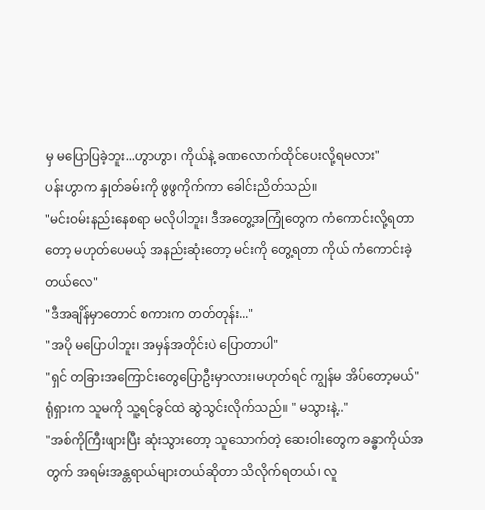မှ မပြောပြခဲ့ဘူး...ဟွာဟွာ၊ ကိုယ်နဲ့ ခဏလောက်ထိုင်ပေးလို့ရမလား"
ပန်းဟွာက နှုတ်ခမ်းကို ဖွဖွကိုက်ကာ ခေါင်းညိတ်သည်။
"မင်းဝမ်းနည်းနေစရာ မလိုပါဘူး၊ ဒီအတွေ့အကြုံတွေက ကံကောင်းလို့ရတာတော့ မဟုတ်ပေမယ့် အနည်းဆုံးတော့ မင်းကို တွေ့ရတာ ကိုယ် ကံကောင်းခဲ့တယ်လေ"
"ဒီအချိန်မှာတောင် စကားက တတ်တုန်း..."
"အပို မပြောပါဘူး၊ အမှန်အတိုင်းပဲ ပြောတာပါ"
"ရှင် တခြားအကြောင်းတွေပြောဦးမှာလား၊မဟုတ်ရင် ကျွန်မ အိပ်တော့မယ်"
ရုံရှားက သူမကို သူ့ရင်ခွင်ထဲ ဆွဲသွင်းလိုက်သည်။ " မသွားနဲ့.."
"အစ်ကိုကြီးဖျားပြီး ဆုံးသွားတော့ သူသောက်တဲ့ ဆေးဝါးတွေက ခန္ဓာကိုယ်အတွက် အရမ်းအန္တရာယ်များတယ်ဆိုတာ သိလိုက်ရတယ်၊ လူ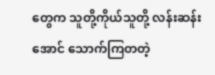တွေက သူတို့ကိုယ်သူတို့ လန်းဆန်းအောင် သောက်ကြတတဲ့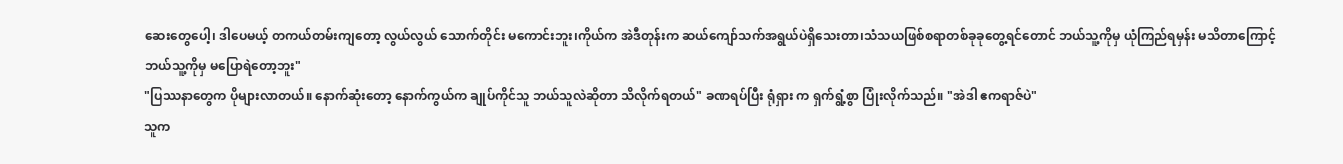ဆေးတွေပေါ့၊ ဒါပေမယ့် တကယ်တမ်းကျတော့ လွယ်လွယ် သောက်တိုင်း မကောင်းဘူး၊ကိုယ်က အဲဒီတုန်းက ဆယ်ကျော်သက်အရွယ်ပဲရှိသေးတာ၊သံသယဖြစ်စရာတစ်ခုခုတွေ့ရင်တောင် ဘယ်သူ့ကိုမှ ယုံကြည်ရမှန်း မသိတာကြောင့် ဘယ်သူ့ကိုမှ မပြောရဲတော့ဘူး"
"ပြဿနာတွေက ပိုများလာတယ်။ နောက်ဆုံးတော့ နောက်ကွယ်က ချုပ်ကိုင်သူ ဘယ်သူလဲဆိုတာ သိလိုက်ရတယ်" ခဏရပ်ပြီး ရုံရှား က ရှက်ရွံ့စွာ ပြုံးလိုက်သည်။ "အဲဒါ ဧကရာဇ်ပဲ"
သူက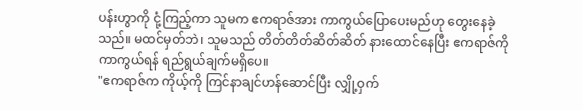ပန်းဟွာကို ငုံ့ကြည့်ကာ သူမက ဧကရာဇ်အား ကာကွယ်ပြောပေးမည်ဟု တွေးနေခဲ့သည်။ မထင်မှတ်ဘဲ၊ သူမသည် တိတ်တိတ်ဆိတ်ဆိတ် နားထောင်နေပြီး ဧကရာဇ်ကို ကာကွယ်ရန် ရည်ရွယ်ချက်မရှိပေ။
"ဧကရာဇ်က ကိုယ့်ကို ကြင်နာချင်ဟန်ဆောင်ပြီး လျှို့ဝှက်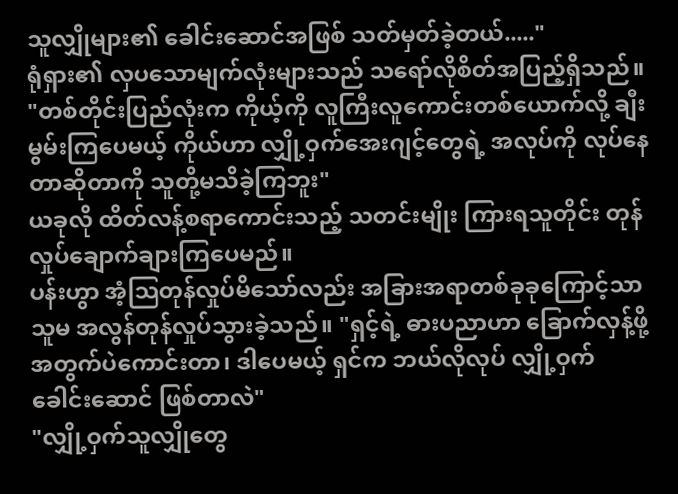သူလျှိုများ၏ ခေါင်းဆောင်အဖြစ် သတ်မှတ်ခဲ့တယ်....."
ရုံရှား၏ လှပသောမျက်လုံးများသည် သရော်လိုစိတ်အပြည့်ရှိသည်။
"တစ်တိုင်းပြည်လုံးက ကိုယ့်ကို လူကြီးလူကောင်းတစ်ယောက်လို့ ချီးမွမ်းကြပေမယ့် ကိုယ်ဟာ လျှို့ဝှက်အေးဂျင့်တွေရဲ့ အလုပ်ကို လုပ်နေတာဆိုတာကို သူတို့မသိခဲ့ကြဘူး"
ယခုလို ထိတ်လန့်စရာကောင်းသည့် သတင်းမျိုး ကြားရသူတိုင်း တုန်လှုပ်ချောက်ချားကြပေမည်။
ပန်းဟွာ အံ့သြတုန်လှုပ်မိသော်လည်း အခြားအရာတစ်ခုခုကြောင့်သာ သူမ အလွန်တုန်လှုပ်သွားခဲ့သည်။ "ရှင့်ရဲ့ ဓားပညာဟာ ခြောက်လှန့်ဖို့အတွက်ပဲကောင်းတာ၊ ဒါပေမယ့် ရှင်က ဘယ်လိုလုပ် လျှို့ဝှက် ခေါင်းဆောင် ဖြစ်တာလဲ"
"လျှို့ဝှက်သူလျှိုတွေ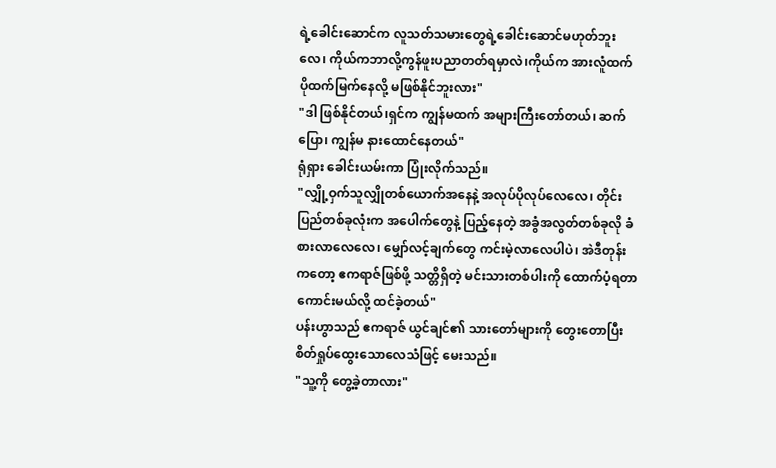ရဲ့ခေါင်းဆောင်က လူသတ်သမားတွေရဲ့ခေါင်းဆောင်မဟုတ်ဘူးလေ၊ ကိုယ်ကဘာလို့ကွန်ဖူးပညာတတ်ရမှာလဲ၊ကိုယ်က အားလူံထက် ပိုထက်မြက်နေလို့ မဖြစ်နိုင်ဘူးလား"
"ဒါ ဖြစ်နိုင်တယ်၊ရှင်က ကျွန်မထက် အများကြီးတော်တယ်၊ ဆက်ပြော၊ ကျွန်မ နားထောင်နေတယ်"
ရုံရှား ခေါင်းယမ်းကာ ပြုံးလိုက်သည်။
"လျှို့ဝှက်သူလျှိုတစ်ယောက်အနေနဲ့ အလုပ်ပိုလုပ်လေလေ၊ တိုင်းပြည်တစ်ခုလုံးက အပေါက်တွေနဲ့ ပြည့်နေတဲ့ အခွံအလွတ်တစ်ခုလို ခံစားလာလေလေ၊ မျှော်လင့်ချက်တွေ ကင်းမဲ့လာလေပါပဲ၊ အဲဒီတုန်းကတော့ ဧကရာဇ်ဖြစ်ဖို့ သတ္တိရှိတဲ့ မင်းသားတစ်ပါးကို ထောက်ပံ့ရတာ ကောင်းမယ်လို့ ထင်ခဲ့တယ်"
ပန်းဟွာသည် ဧကရာဇ် ယွင်ချင်၏ သားတော်များကို တွေးတောပြီး စိတ်ရှုပ်ထွေးသောလေသံဖြင့် မေးသည်။
"သူ့ကို တွေ့ခဲ့တာလား"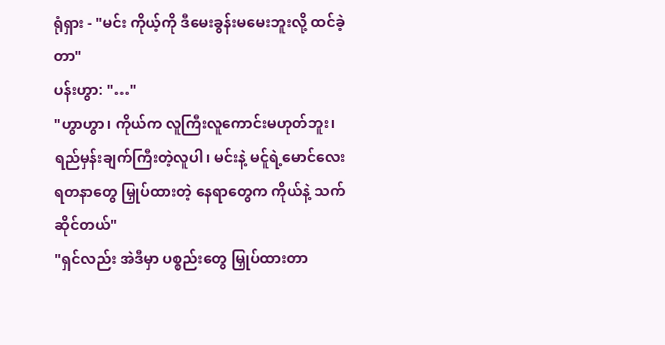ရုံရှား - "မင်း ကိုယ့်ကို ဒီမေးခွန်းမမေးဘူးလို့ ထင်ခဲ့တာ"
ပန်းဟွာ: "…"
"ဟွာဟွာ၊ ကိုယ်က လူကြီးလူကောင်းမဟုတ်ဘူး၊ ရည်မှန်းချက်ကြီးတဲ့လူပါ၊ မင်းနဲ့ မင်ူရဲ့မောင်လေး ရတနာတွေ မြှုပ်ထားတဲ့ နေရာတွေက ကိုယ်နဲ့ သက်ဆိုင်တယ်"
"ရှင်လည်း အဲဒီမှာ ပစ္စည်းတွေ မြှုပ်ထားတာ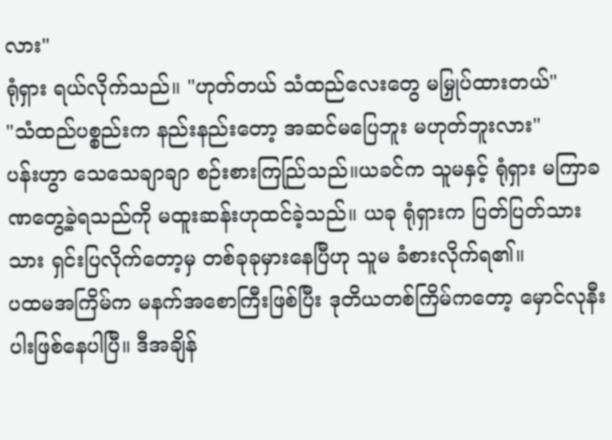လား"
ရုံရှား ရယ်လိုက်သည်။ "ဟုတ်တယ် သံထည်လေးတွေ မမြှုပ်ထားတယ်"
"သံထည်ပစ္စည်းက နည်းနည်းတော့ အဆင်မပြေဘူး မဟုတ်ဘူးလား"
ပန်းဟွာ သေသေချာချာ စဉ်းစားကြည်ြသည်။ယခင်က သူမနှင့် ရုံရှား မကြာခဏတွေ့ခဲ့ရသည်ကို မထူးဆန်းဟုထင်ခဲ့သည်။ ယခု ရုံရှားက ပြတ်ပြတ်သားသား ရှင်းပြလိုက်တော့မှ တစ်ခုခုမှားနေပြီဟု သူမ ခံစားလိုက်ရ၏။
ပထမအကြိမ်က မနက်အစောကြီးဖြစ်ပြီး ဒုတိယတစ်ကြိမ်ကတော့ မှောင်လုနီးပါးဖြစ်နေပါပြီ။ ဒီအချိန်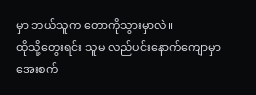မှာ ဘယ်သူက တောကိုသွားမှာလဲ။
ထိုသို့တွေးရင်း သူမ လည်ပင်းနောက်ကျောမှာ အေးစက်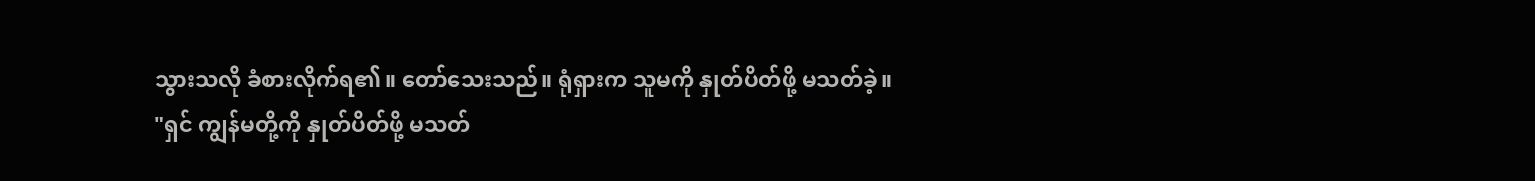သွားသလို ခံစားလိုက်ရ၏။ တော်သေးသည်။ ရုံရှားက သူမကို နှုတ်ပိတ်ဖို့ မသတ်ခဲ့။
"ရှင် ကျွန်မတို့ကို နှုတ်ပိတ်ဖို့ မသတ်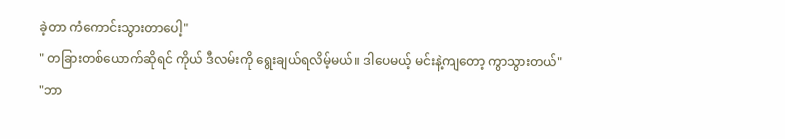ခဲ့တာ ကံကောင်းသွားတာပေါ့"
" တခြားတစ်ယောက်ဆိုရင် ကိုယ် ဒီလမ်းကို ရွေးချယ်ရလိမ့်မယ်။ ဒါပေမယ့် မင်းနဲ့ကျတော့ ကွာသွားတယ်"
"ဘာ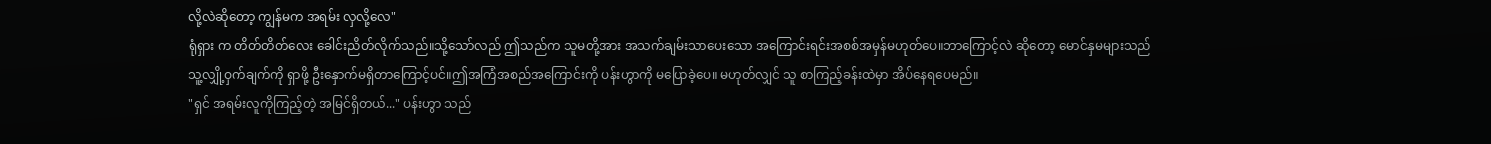လို့လဲဆိုတော့ ကျွန်မက အရမ်း လှလို့လေ"
ရုံရှား က တိတ်တိတ်လေး ခေါင်းညိတ်လိုက်သည်။သို့သော်လည် ဤသည်က သူမတို့အား အသက်ချမ်းသာပေးသော အကြောင်းရင်းအစစ်အမှန်မဟုတ်ပေ။ဘာကြောင့်လဲ ဆိုတော့ မောင်နှမများသည် သူ့လျှို့ဝှက်ချက်ကို ရှာဖို့ ဦးနှောက်မရှိတာကြောင့်ပင်။ဤအကြံအစည်အကြောင်းကို ပန်းဟွာကို မပြောခဲ့ပေ။ မဟုတ်လျှင် သူ စာကြည့်ခန်းထဲမှာ အိပ်နေရပေမည်။
"ရှင် အရမ်းလူကိုကြည့်တဲ့ အမြင်ရှိတယ်..." ပန်းဟွာ သည်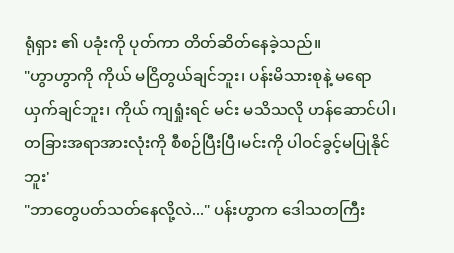ရုံရှား ၏ ပခုံးကို ပုတ်ကာ တိတ်ဆိတ်နေခဲ့သည်။
"ဟွာဟွာကို ကိုယ် မငြိတွယ်ချင်ဘူး၊ ပန်းမိသားစုနဲ့ မရောယှက်ချင်ဘူး၊ ကိုယ် ကျရှုံးရင် မင်း မသိသလို ဟန်ဆောင်ပါ၊တခြားအရာအားလုံးကို စီစဉ်ပြီးပြီ၊မင်းကို ပါဝင်ခွင့်မပြုနိုင်ဘူး'
"ဘာတွေပတ်သတ်နေလို့လဲ..." ပန်းဟွာက ဒေါသတကြီး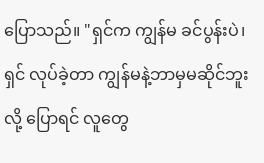ပြောသည်။ "ရှင်က ကျွန်မ ခင်ပွန်းပဲ၊ ရှင် လုပ်ခဲ့တာ ကျွန်မနဲ့ဘာမှမဆိုင်ဘူးလို့ ပြောရင် လူတွေ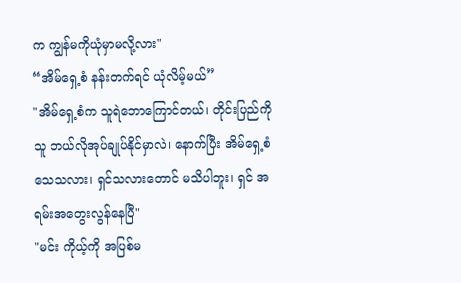က ကျွန်မကိုယုံမှာမလို့လား"
“အိမ်ရှေ့စံ နန်းတက်ရင် ယုံလိမ့်မယ်”
"အိမ်ရှေ့စံက သူရဲဘောကြောင်တယ်၊ တိုင်းပြည်ကို သူ ဘယ်လိုအုပ်ချုပ်နိုင်မှာလဲ၊ နောက်ပြီး အိမ်ရှေ့စံ သေသလား၊ ရှင်သလားတောင် မသိပါဘူး၊ ရှင် အရမ်းအတွေးလွန်နေပြီ"
"မင်း ကိုယ့်ကို အပြစ်မ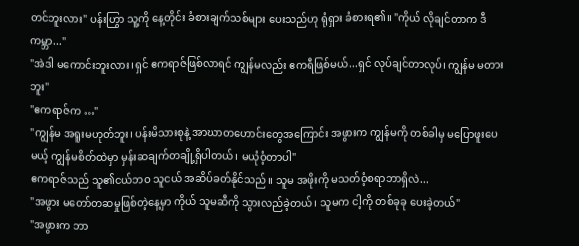တင်ဘူးလား" ပန်းဟြွာ သူ့ကို နေ့တိုင်း ခံစားချက်သစ်များ ပေးသည်ဟု ရုံရှား ခံစားရ၏။ "ကိုယ် လိုချင်တာက ဒီကမ္ဘာ..."
"အဲဒါ မကောင်းဘူးလား၊ရှင် ဧကရာဇ်ဖြစ်လာရင် ကျွန်မလည်း ဧကရီဖြစ်မယ်...ရှင် လုပ်ချင်တာလုပ်၊ ကျွန်မ မတားဘူး"
"ဧကရာဇ်က …"
"ကျွန်မ အရူးမဟုတ်ဘူး၊ ပန်းမိသားစုနဲ့ အာဃာတဟောင်းတွေအကြောင်း အဖွားက ကျွန်မကို တစ်ခါမှ မပြောဖူးပေမယ့် ကျွန်မစိတ်ထဲမှာ မှန်းဆချက်တချို့ရှိပါတယ်၊ မယုံဝံ့တာပါ"
ဧကရာဇ်သည် သူ၏ငယ်ဘဝ သူငယ် အဆိပ်ခတ်နိုင်သည်။ သူမ အဖိုးကို မသတ်ဝံ့စရာဘာရှိလဲ...
"အဖွား မတော်တဆမှုဖြစ်တဲ့နေ့မှာ ကိုယ် သူမဆီကို သွားလည်ခဲ့တယ်၊ သူမက ငါ့ကို တစ်ခုခု ပေးခဲ့တယ်"
"အဖွားက ဘာ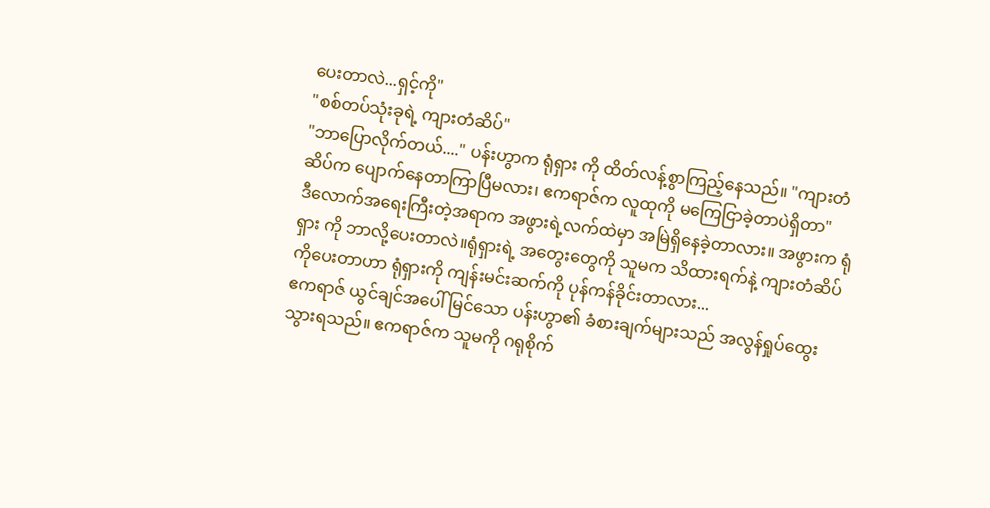ပေးတာလဲ...ရှင့်ကို"
"စစ်တပ်သုံးခုရဲ့ ကျားတံဆိပ်"
"ဘာပြောလိုက်တယ်...." ပန်းဟွာက ရုံရှား ကို ထိတ်လန့်စွာကြည့်နေသည်။ "ကျားတံဆိပ်က ပျောက်နေတာကြာပြီမလား၊ ဧကရာဇ်က လူထုကို မကြေငြာခဲ့တာပဲရှိတာ"
ဒီလောက်အရေးကြီးတဲ့အရာက အဖွားရဲ့လက်ထဲမှာ အမြဲရှိနေခဲ့တာလား။ အဖွားက ရုံရှား ကို ဘာလို့ပေးတာလဲ။ရုံရှားရဲ့ အတွေးတွေကို သူမက သိထားရက်နဲ့ ကျားတံဆိပ်ကိုပေးတာဟာ ရုံရှားကို ကျန်းမင်းဆက်ကို ပုန်ကန်ခိုင်းတာလား...
ဧကရာဇ် ယွင်ချင်အပေါ် မြင်သော ပန်းဟွာ၏ ခံစားချက်များသည် အလွန်ရှုပ်ထွေးသွားရသည်။ ဧကရာဇ်က သူမကို ဂရုစိုက်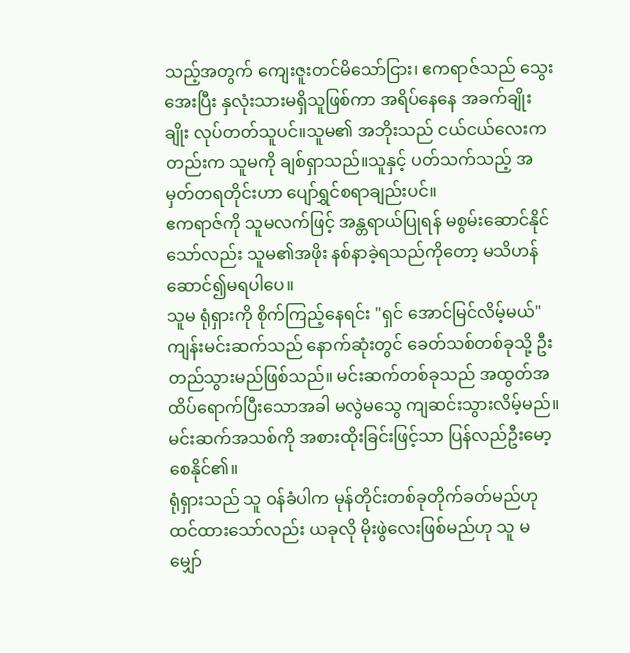သည့်အတွက် ကျေးဇူးတင်မိသော်ငြား၊ ဧကရာဇ်သည် သွေးအေးပြီး နှလုံးသားမရှိသူဖြစ်ကာ အရိပ်နေနေ အခက်ချိုးချိုး လုပ်တတ်သူပင်။သူမ၏ အဘိုးသည် ငယ်ငယ်လေးကတည်းက သူမကို ချစ်ရှာသည်။သူနှင့် ပတ်သက်သည့် အမှတ်တရတိုင်းဟာ ပျော်ရွှင်စရာချည်းပင်။
ဧကရာဇ်ကို သူမလက်ဖြင့် အန္တရာယ်ပြုရန် မစွမ်းဆောင်နိုင်သော်လည်း သူမ၏အဖိုး နစ်နာခဲ့ရသည်ကိုတော့ မသိဟန်ဆောင်၍မရပါပေ။
သူမ ရုံရှားကို စိုက်ကြည့်နေရင်း "ရှင် အောင်မြင်လိမ့်မယ်"
ကျန်းမင်းဆက်သည် နောက်ဆုံးတွင် ခေတ်သစ်တစ်ခုသို့ ဦးတည်သွားမည်ဖြစ်သည်။ မင်းဆက်တစ်ခုသည် အထွတ်အထိပ်ရောက်ပြီးသောအခါ မလွဲမသွေ ကျဆင်းသွားလိမ့်မည်။မင်းဆက်အသစ်ကို အစားထိုးခြင်းဖြင့်သာ ပြန်လည်ဦးမော့စေနိုင်၏။
ရုံရှားသည် သူ ဝန်ခံပါက မုန်တိုင်းတစ်ခုတိုက်ခတ်မည်ဟုထင်ထားသော်လည်း ယခုလို မိုးဖွဲလေးဖြစ်မည်ဟု သူ မမျှော်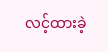လင့်ထားခဲ့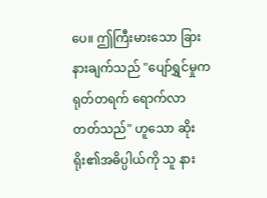ပေ။ ဤကြီးမားသော ခြားနားချက်သည် "ပျော်ရွှင်မှုက ရုတ်တရက် ရောက်လာတတ်သည်" ဟူသော ဆိုးရိုး၏အဓိပ္ပါယ်ကို သူ နား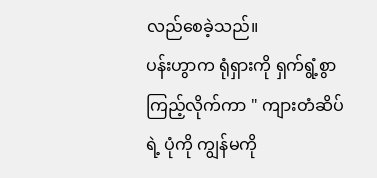လည်စေခဲ့သည်။
ပန်းဟွာက ရုံရှားကို ရှက်ရွံ့စွာ ကြည့်လိုက်ကာ " ကျားတံဆိပ်ရဲ့ ပုံကို ကျွန်မကို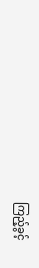ကြည့်ခွင့်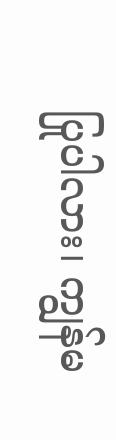ပြုပါလား၊ ကျွန်မ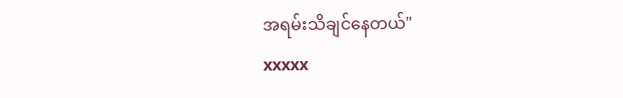အရမ်းသိချင်နေတယ်"
xxxxx